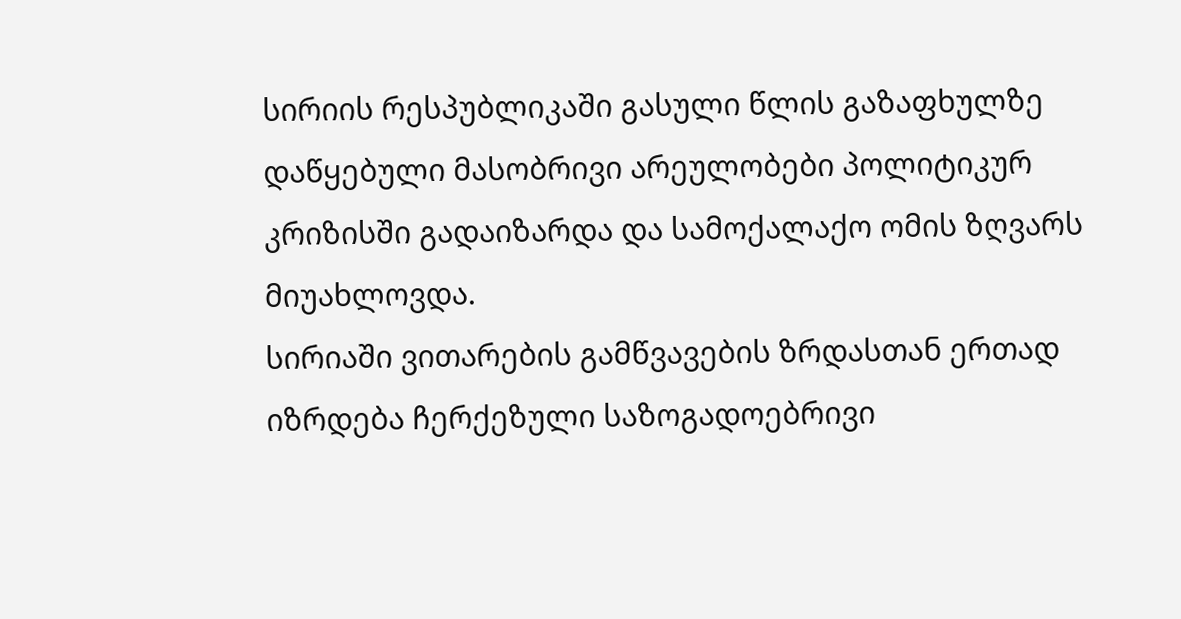სირიის რესპუბლიკაში გასული წლის გაზაფხულზე დაწყებული მასობრივი არეულობები პოლიტიკურ კრიზისში გადაიზარდა და სამოქალაქო ომის ზღვარს მიუახლოვდა.
სირიაში ვითარების გამწვავების ზრდასთან ერთად იზრდება ჩერქეზული საზოგადოებრივი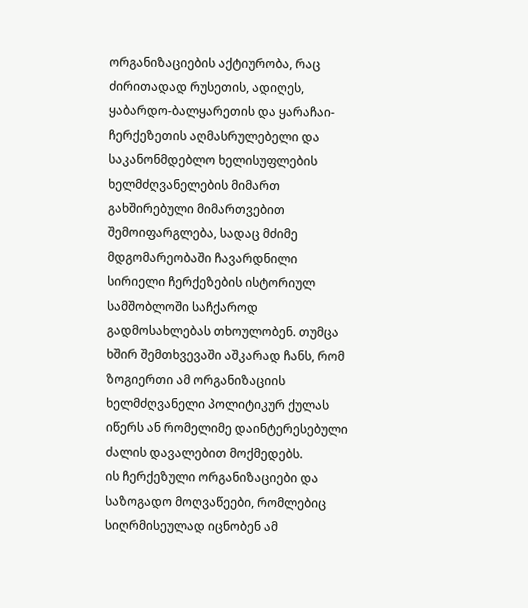ორგანიზაციების აქტიურობა, რაც ძირითადად რუსეთის, ადიღეს, ყაბარდო-ბალყარეთის და ყარაჩაი-ჩერქეზეთის აღმასრულებელი და საკანონმდებლო ხელისუფლების ხელმძღვანელების მიმართ გახშირებული მიმართვებით შემოიფარგლება, სადაც მძიმე მდგომარეობაში ჩავარდნილი სირიელი ჩერქეზების ისტორიულ სამშობლოში საჩქაროდ გადმოსახლებას თხოულობენ. თუმცა ხშირ შემთხვევაში აშკარად ჩანს, რომ ზოგიერთი ამ ორგანიზაციის ხელმძღვანელი პოლიტიკურ ქულას იწერს ან რომელიმე დაინტერესებული ძალის დავალებით მოქმედებს.
ის ჩერქეზული ორგანიზაციები და საზოგადო მოღვაწეები, რომლებიც სიღრმისეულად იცნობენ ამ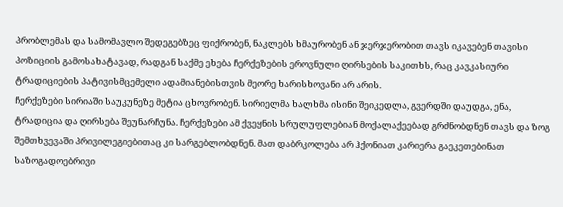პრობლემას და სამომავლო შედეგებზეც ფიქრობენ, ნაკლებს ხმაურობენ ან ჯერჯერობით თავს იკავებენ თავისი პოზიციის გამოსახატავად, რადგან საქმე ეხება ჩერქეზების ეროვნული ღირსების საკითხს, რაც კავკასიური ტრადიციების პატივისმცემელი ადამიანებისთვის მეორე ხარისხოვანი არ არის.
ჩერქეზები სირიაში საუკუნეზე მეტია ცხოვრობენ. სირიელმა ხალხმა ისინი შეიკედლა, გვერდში დაუდგა, ენა, ტრადიცია და ღირსება შეუნარჩუნა. ჩერქეზები ამ ქვეყნის სრულუფლებიან მოქალაქეებად გრძნობდნენ თავს და ზოგ შემთხვევაში პრივილეგიებითაც კი სარგებლობდნენ. მათ დაბრკოლება არ ჰქონიათ კარიერა გაეკეთებინათ საზოგადოებრივი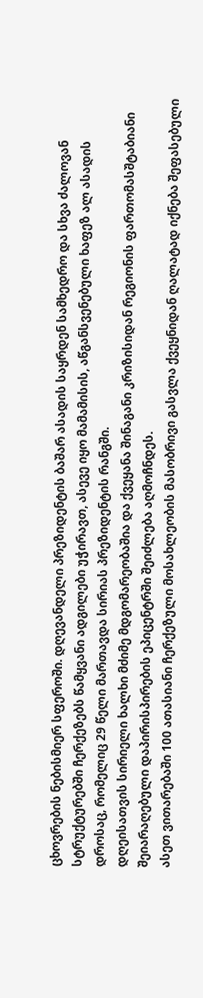ცხოვრების ნებისმიერ სფეროში. დღევანდელი პრეზიდენტის ბაშარ ასადის საყრდენ სამხედრო და სხვა ძალოვან სტრუქტურებში ჩერქეზებს წამყვანი ადგილები უჭირავთ, ასევე იყო მამამისის, აწგანსვენებული ხაფეზ ალ ასადის დროსაც, რომელიც 29 წელი მართავდა სირიას პრეზიდენტის რანგში.
დღეისათვის სირიელი ხალხი მძიმე მდგომარეობაშია და ქვეყანა შინაგანი კრიზისიდან რეგიონის ფართომასშტაბიანი შეიარაღებული დაპირისპირების ეპიცენტრში შეიძლება აღმოჩნდეს.
ასეთ ვითარებაში 100 ათასიანი ჩერქეზული მოსახლეობის მასობრივი გასვლა ქვეყნიდან ღალატად იქნება შეფასებული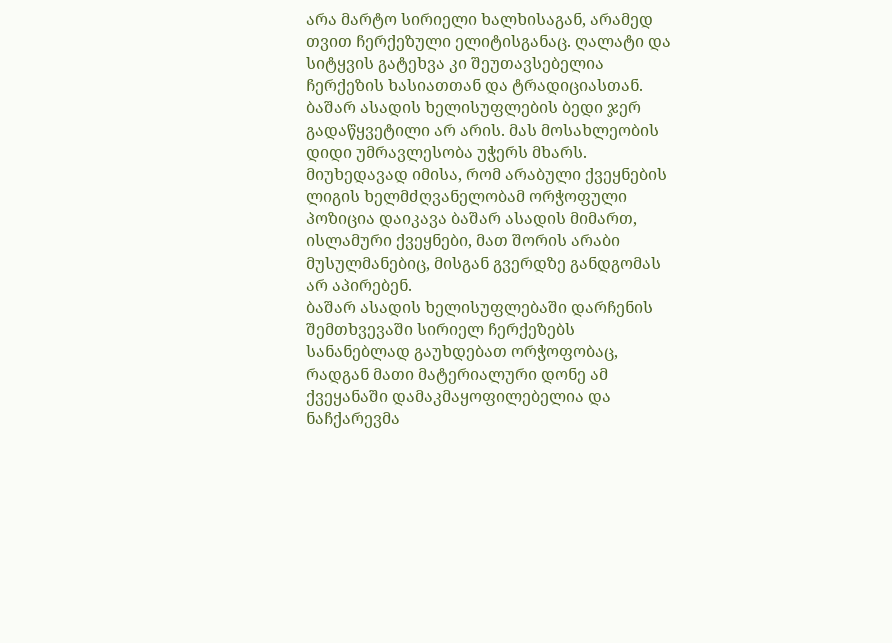არა მარტო სირიელი ხალხისაგან, არამედ თვით ჩერქეზული ელიტისგანაც. ღალატი და სიტყვის გატეხვა კი შეუთავსებელია ჩერქეზის ხასიათთან და ტრადიციასთან.
ბაშარ ასადის ხელისუფლების ბედი ჯერ გადაწყვეტილი არ არის. მას მოსახლეობის დიდი უმრავლესობა უჭერს მხარს. მიუხედავად იმისა, რომ არაბული ქვეყნების ლიგის ხელმძღვანელობამ ორჭოფული პოზიცია დაიკავა ბაშარ ასადის მიმართ, ისლამური ქვეყნები, მათ შორის არაბი მუსულმანებიც, მისგან გვერდზე განდგომას არ აპირებენ.
ბაშარ ასადის ხელისუფლებაში დარჩენის შემთხვევაში სირიელ ჩერქეზებს სანანებლად გაუხდებათ ორჭოფობაც, რადგან მათი მატერიალური დონე ამ ქვეყანაში დამაკმაყოფილებელია და ნაჩქარევმა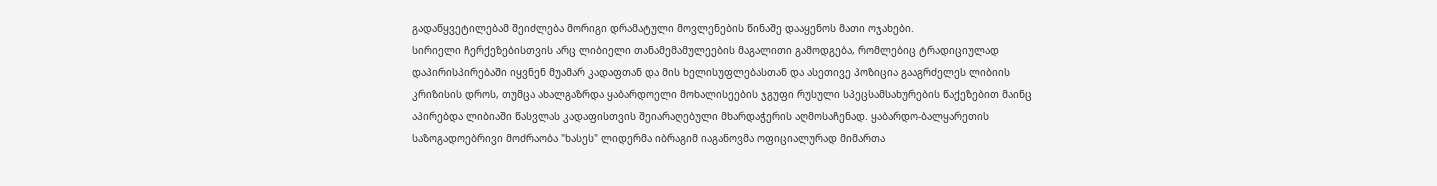გადაწყვეტილებამ შეიძლება მორიგი დრამატული მოვლენების წინაშე დააყენოს მათი ოჯახები.
სირიელი ჩერქეზებისთვის არც ლიბიელი თანამემამულეების მაგალითი გამოდგება, რომლებიც ტრადიციულად დაპირისპირებაში იყვნენ მუამარ კადაფთან და მის ხელისუფლებასთან და ასეთივე პოზიცია გააგრძელეს ლიბიის კრიზისის დროს, თუმცა ახალგაზრდა ყაბარდოელი მოხალისეების ჯგუფი რუსული სპეცსამსახურების წაქეზებით მაინც აპირებდა ლიბიაში წასვლას კადაფისთვის შეიარაღებული მხარდაჭერის აღმოსაჩენად. ყაბარდო-ბალყარეთის საზოგადოებრივი მოძრაობა "ხასეს" ლიდერმა იბრაგიმ იაგანოვმა ოფიციალურად მიმართა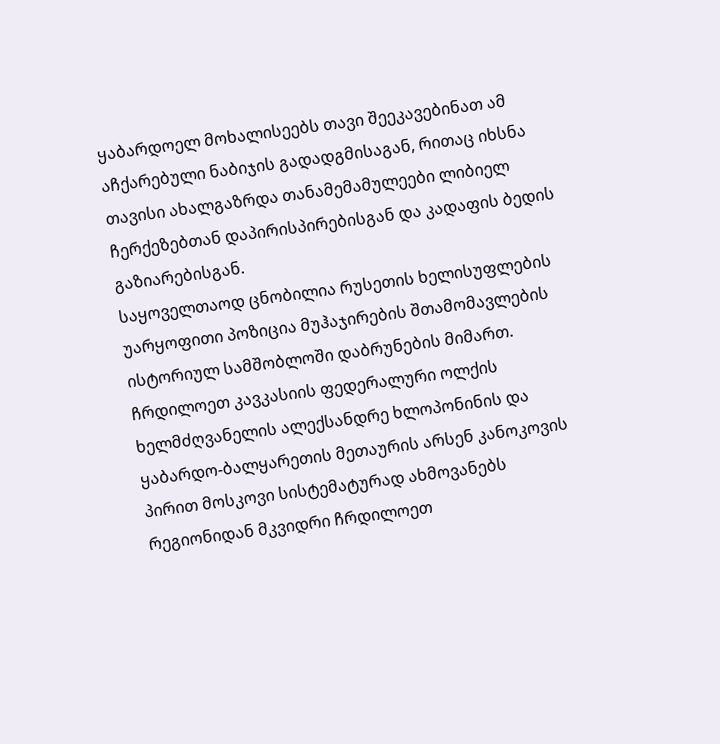ყაბარდოელ მოხალისეებს თავი შეეკავებინათ ამ აჩქარებული ნაბიჯის გადადგმისაგან, რითაც იხსნა თავისი ახალგაზრდა თანამემამულეები ლიბიელ ჩერქეზებთან დაპირისპირებისგან და კადაფის ბედის გაზიარებისგან.
საყოველთაოდ ცნობილია რუსეთის ხელისუფლების უარყოფითი პოზიცია მუჰაჯირების შთამომავლების ისტორიულ სამშობლოში დაბრუნების მიმართ. ჩრდილოეთ კავკასიის ფედერალური ოლქის ხელმძღვანელის ალექსანდრე ხლოპონინის და ყაბარდო-ბალყარეთის მეთაურის არსენ კანოკოვის პირით მოსკოვი სისტემატურად ახმოვანებს რეგიონიდან მკვიდრი ჩრდილოეთ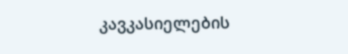კავკასიელების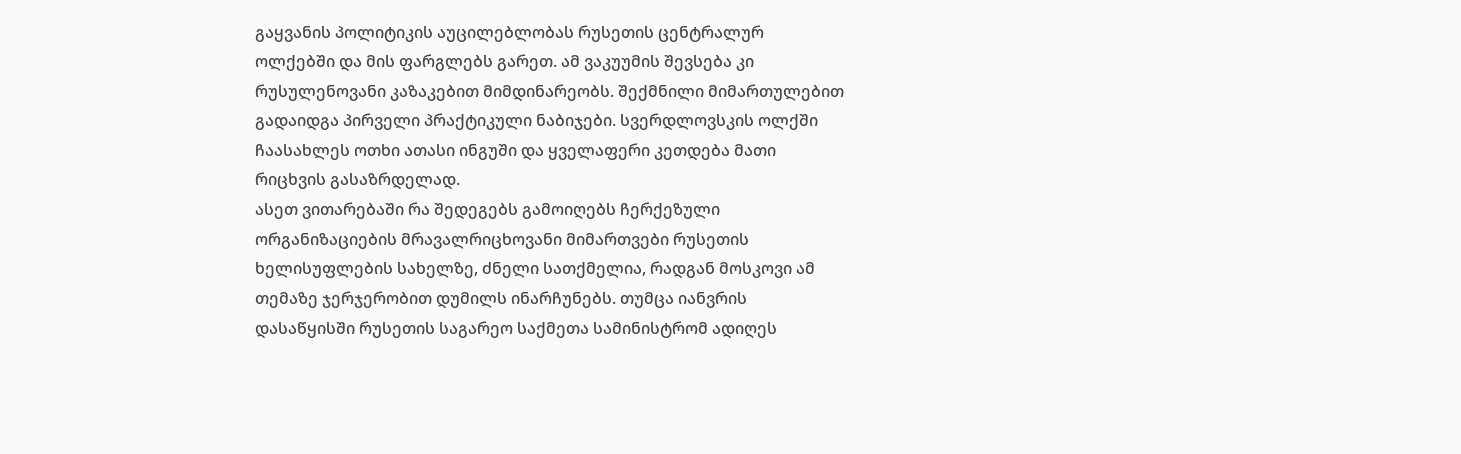გაყვანის პოლიტიკის აუცილებლობას რუსეთის ცენტრალურ ოლქებში და მის ფარგლებს გარეთ. ამ ვაკუუმის შევსება კი რუსულენოვანი კაზაკებით მიმდინარეობს. შექმნილი მიმართულებით გადაიდგა პირველი პრაქტიკული ნაბიჯები. სვერდლოვსკის ოლქში ჩაასახლეს ოთხი ათასი ინგუში და ყველაფერი კეთდება მათი რიცხვის გასაზრდელად.
ასეთ ვითარებაში რა შედეგებს გამოიღებს ჩერქეზული ორგანიზაციების მრავალრიცხოვანი მიმართვები რუსეთის ხელისუფლების სახელზე, ძნელი სათქმელია, რადგან მოსკოვი ამ თემაზე ჯერჯერობით დუმილს ინარჩუნებს. თუმცა იანვრის დასაწყისში რუსეთის საგარეო საქმეთა სამინისტრომ ადიღეს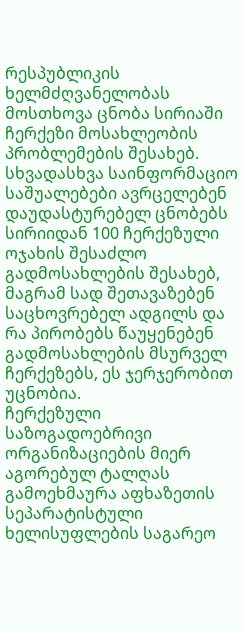რესპუბლიკის ხელმძღვანელობას მოსთხოვა ცნობა სირიაში ჩერქეზი მოსახლეობის პრობლემების შესახებ. სხვადასხვა საინფორმაციო საშუალებები ავრცელებენ დაუდასტურებელ ცნობებს სირიიდან 100 ჩერქეზული ოჯახის შესაძლო გადმოსახლების შესახებ, მაგრამ სად შეთავაზებენ საცხოვრებელ ადგილს და რა პირობებს წაუყენებენ გადმოსახლების მსურველ ჩერქეზებს, ეს ჯერჯერობით უცნობია.
ჩერქეზული საზოგადოებრივი ორგანიზაციების მიერ აგორებულ ტალღას გამოეხმაურა აფხაზეთის სეპარატისტული ხელისუფლების საგარეო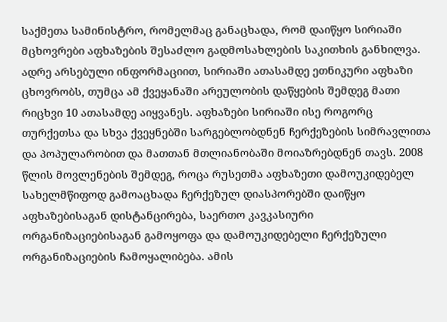საქმეთა სამინისტრო, რომელმაც განაცხადა, რომ დაიწყო სირიაში მცხოვრები აფხაზების შესაძლო გადმოსახლების საკითხის განხილვა. ადრე არსებული ინფორმაციით, სირიაში ათასამდე ეთნიკური აფხაზი ცხოვრობს, თუმცა ამ ქვეყანაში არეულობის დაწყების შემდეგ მათი რიცხვი 10 ათასამდე აიყვანეს. აფხაზები სირიაში ისე როგორც თურქეთსა და სხვა ქვეყნებში სარგებლობდნენ ჩერქეზების სიმრავლითა და პოპულარობით და მათთან მთლიანობაში მოიაზრებდნენ თავს. 2008 წლის მოვლენების შემდეგ, როცა რუსეთმა აფხაზეთი დამოუკიდებელ სახელმწიფოდ გამოაცხადა ჩერქეზულ დიასპორებში დაიწყო აფხაზებისაგან დისტანცირება, საერთო კავკასიური ორგანიზაციებისაგან გამოყოფა და დამოუკიდებელი ჩერქეზული ორგანიზაციების ჩამოყალიბება. ამის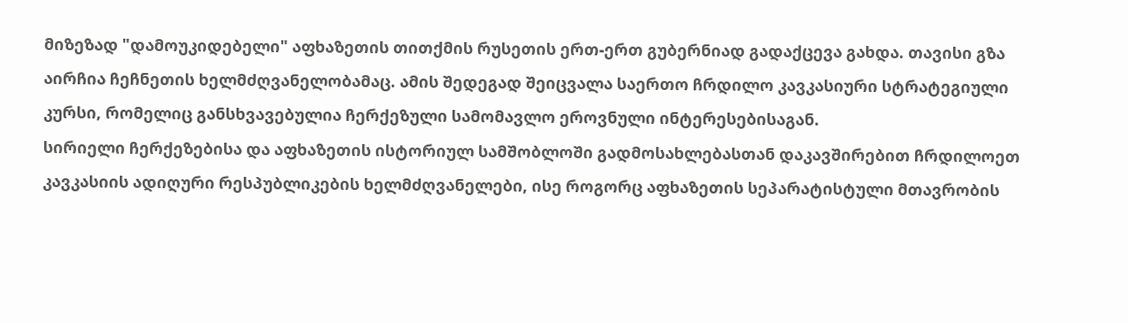მიზეზად "დამოუკიდებელი" აფხაზეთის თითქმის რუსეთის ერთ-ერთ გუბერნიად გადაქცევა გახდა. თავისი გზა აირჩია ჩეჩნეთის ხელმძღვანელობამაც. ამის შედეგად შეიცვალა საერთო ჩრდილო კავკასიური სტრატეგიული კურსი, რომელიც განსხვავებულია ჩერქეზული სამომავლო ეროვნული ინტერესებისაგან.
სირიელი ჩერქეზებისა და აფხაზეთის ისტორიულ სამშობლოში გადმოსახლებასთან დაკავშირებით ჩრდილოეთ კავკასიის ადიღური რესპუბლიკების ხელმძღვანელები, ისე როგორც აფხაზეთის სეპარატისტული მთავრობის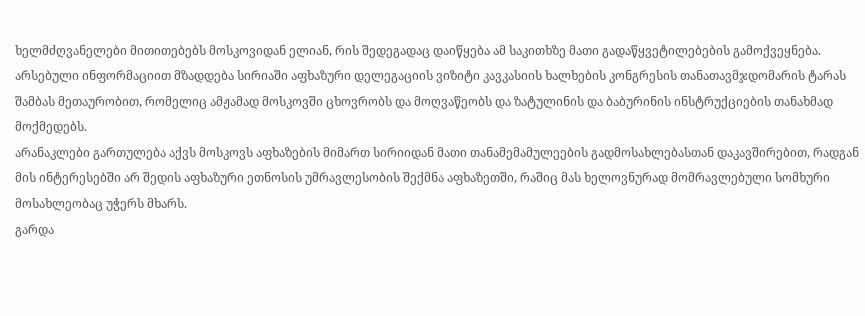ხელმძღვანელები მითითებებს მოსკოვიდან ელიან, რის შედეგადაც დაიწყება ამ საკითხზე მათი გადაწყვეტილებების გამოქვეყნება. არსებული ინფორმაციით მზადდება სირიაში აფხაზური დელეგაციის ვიზიტი კავკასიის ხალხების კონგრესის თანათავმჯდომარის ტარას შამბას მეთაურობით, რომელიც ამჟამად მოსკოვში ცხოვრობს და მოღვაწეობს და ზატულინის და ბაბურინის ინსტრუქციების თანახმად მოქმედებს.
არანაკლები გართულება აქვს მოსკოვს აფხაზების მიმართ სირიიდან მათი თანამემამულეების გადმოსახლებასთან დაკავშირებით, რადგან მის ინტერესებში არ შედის აფხაზური ეთნოსის უმრავლესობის შექმნა აფხაზეთში, რაშიც მას ხელოვნურად მომრავლებული სომხური მოსახლეობაც უჭერს მხარს.
გარდა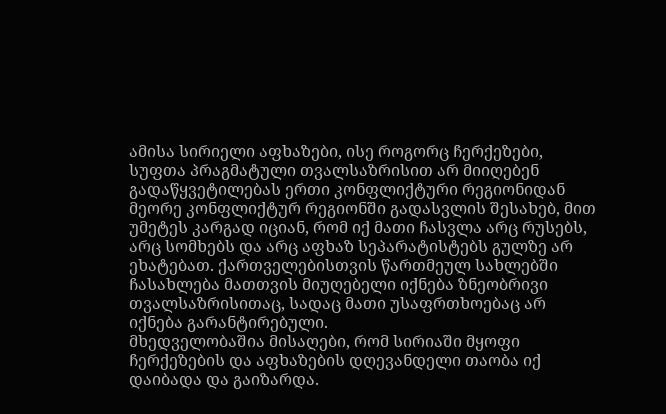ამისა სირიელი აფხაზები, ისე როგორც ჩერქეზები, სუფთა პრაგმატული თვალსაზრისით არ მიიღებენ გადაწყვეტილებას ერთი კონფლიქტური რეგიონიდან მეორე კონფლიქტურ რეგიონში გადასვლის შესახებ, მით უმეტეს კარგად იციან, რომ იქ მათი ჩასვლა არც რუსებს, არც სომხებს და არც აფხაზ სეპარატისტებს გულზე არ ეხატებათ. ქართველებისთვის წართმეულ სახლებში ჩასახლება მათთვის მიუღებელი იქნება ზნეობრივი თვალსაზრისითაც, სადაც მათი უსაფრთხოებაც არ იქნება გარანტირებული.
მხედველობაშია მისაღები, რომ სირიაში მყოფი ჩერქეზების და აფხაზების დღევანდელი თაობა იქ დაიბადა და გაიზარდა.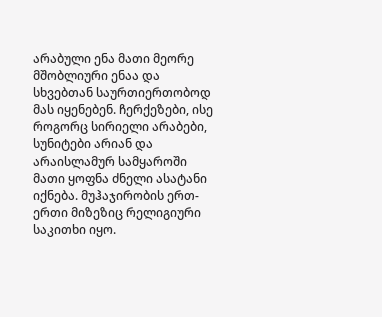არაბული ენა მათი მეორე მშობლიური ენაა და სხვებთან საურთიერთობოდ მას იყენებენ. ჩერქეზები, ისე როგორც სირიელი არაბები, სუნიტები არიან და არაისლამურ სამყაროში მათი ყოფნა ძნელი ასატანი იქნება. მუჰაჯირობის ერთ-ერთი მიზეზიც რელიგიური საკითხი იყო.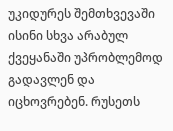უკიდურეს შემთხვევაში ისინი სხვა არაბულ ქვეყანაში უპრობლემოდ გადავლენ და იცხოვრებენ. რუსეთს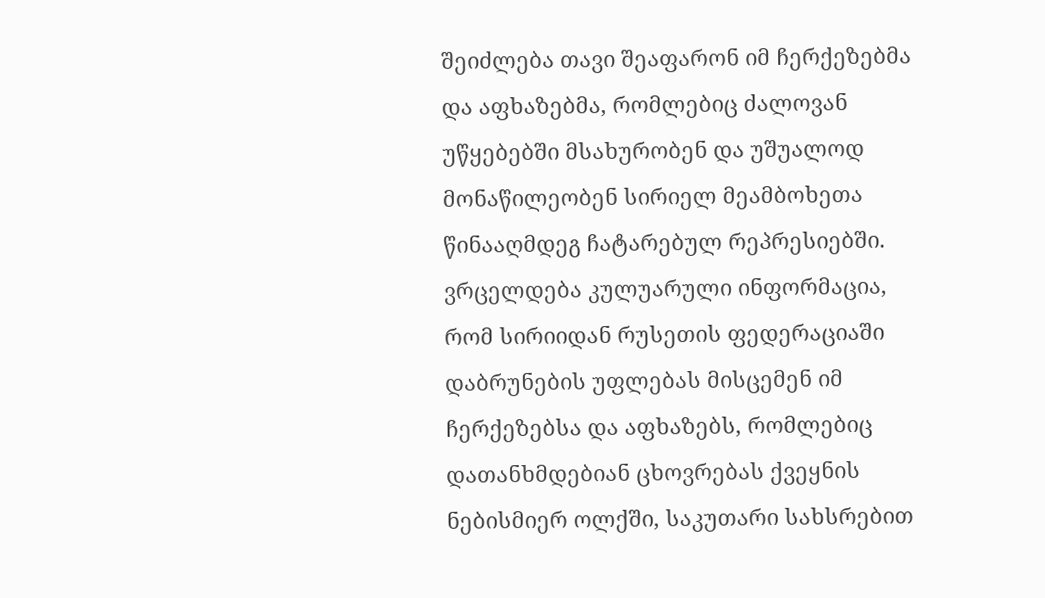შეიძლება თავი შეაფარონ იმ ჩერქეზებმა და აფხაზებმა, რომლებიც ძალოვან უწყებებში მსახურობენ და უშუალოდ მონაწილეობენ სირიელ მეამბოხეთა წინააღმდეგ ჩატარებულ რეპრესიებში.
ვრცელდება კულუარული ინფორმაცია, რომ სირიიდან რუსეთის ფედერაციაში დაბრუნების უფლებას მისცემენ იმ ჩერქეზებსა და აფხაზებს, რომლებიც დათანხმდებიან ცხოვრებას ქვეყნის ნებისმიერ ოლქში, საკუთარი სახსრებით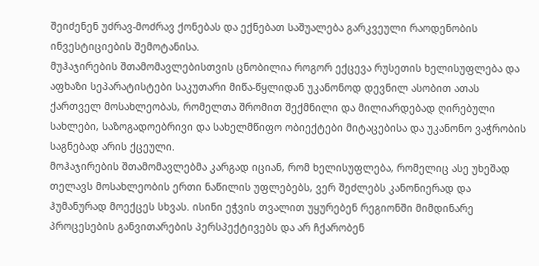შეიძენენ უძრავ-მოძრავ ქონებას და ექნებათ საშუალება გარკვეული რაოდენობის ინვესტიციების შემოტანისა.
მუჰაჯირების შთამომავლებისთვის ცნობილია როგორ ექცევა რუსეთის ხელისუფლება და აფხაზი სეპარატისტები საკუთარი მიწა-წყლიდან უკანონოდ დევნილ ასობით ათას ქართველ მოსახლეობას, რომელთა შრომით შექმნილი და მილიარდებად ღირებული სახლები, საზოგადოებრივი და სახელმწიფო ობიექტები მიტაცებისა და უკანონო ვაჭრობის საგნებად არის ქცეული.
მოჰაჯირების შთამომავლებმა კარგად იციან, რომ ხელისუფლება, რომელიც ასე უხეშად თელავს მოსახლეობის ერთი ნაწილის უფლებებს, ვერ შეძლებს კანონიერად და ჰუმანურად მოექცეს სხვას. ისინი ეჭვის თვალით უყურებენ რეგიონში მიმდინარე პროცესების განვითარების პერსპექტივებს და არ ჩქარობენ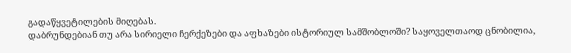გადაწყვეტილების მიღებას.
დაბრუნდებიან თუ არა სირიელი ჩერქეზები და აფხაზები ისტორიულ სამშობლოში? საყოველთაოდ ცნობილია,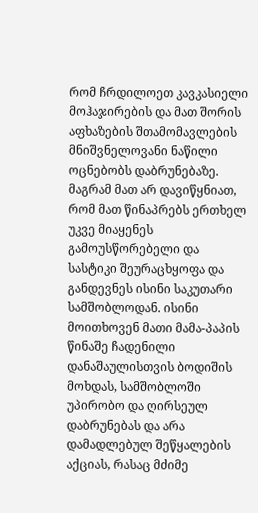რომ ჩრდილოეთ კავკასიელი მოჰაჯირების და მათ შორის აფხაზების შთამომავლების მნიშვნელოვანი ნაწილი ოცნებობს დაბრუნებაზე. მაგრამ მათ არ დავიწყნიათ, რომ მათ წინაპრებს ერთხელ უკვე მიაყენეს გამოუსწორებელი და სასტიკი შეურაცხყოფა და განდევნეს ისინი საკუთარი სამშობლოდან. ისინი მოითხოვენ მათი მამა-პაპის წინაშე ჩადენილი დანაშაულისთვის ბოდიშის მოხდას, სამშობლოში უპირობო და ღირსეულ დაბრუნებას და არა დამადლებულ შეწყალების აქციას, რასაც მძიმე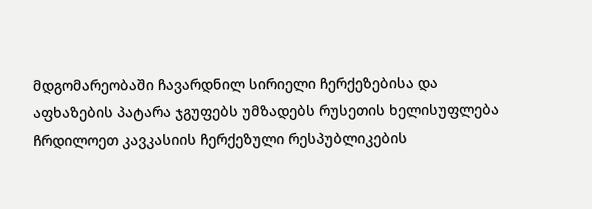მდგომარეობაში ჩავარდნილ სირიელი ჩერქეზებისა და აფხაზების პატარა ჯგუფებს უმზადებს რუსეთის ხელისუფლება ჩრდილოეთ კავკასიის ჩერქეზული რესპუბლიკების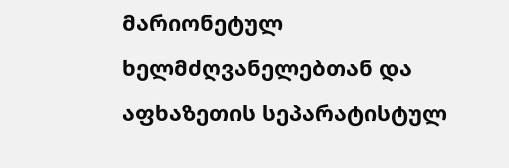მარიონეტულ ხელმძღვანელებთან და აფხაზეთის სეპარატისტულ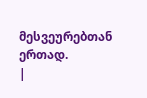მესვეურებთან ერთად.
|